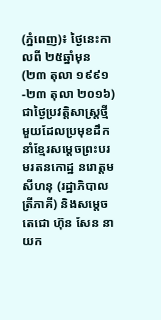(ភ្នំពេញ)៖ ថ្ងៃនេះកាលពី ២៥ឆ្នាំមុន (២៣ តុលា ១៩៩១-២៣ តុលា ២០១៦) ជាថ្ងៃប្រវត្តិសាស្រ្តថ្មីមួយដែលប្រមុខដឹកនាំខ្មែរសម្តេចព្រះបរមរតនកោដ្ឋ នរោត្តម សីហនុ (រដ្ឋាភិបាលត្រីភាគី) និងសម្តេចតេជោ ហ៊ុន សែន នាយក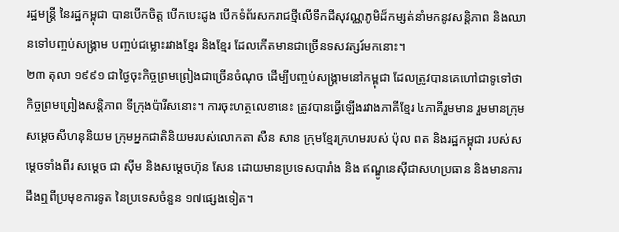រដ្ឋមន្រ្តី នៃរដ្ឋកម្ពុជា បានបើកចិត្ត បើកបេះដូង បើកទំព័រសករាជថ្មីលើទឹកដីសុវណ្ណភូមិដ៏កម្សត់នាំមកនូវសន្តិភាព និងឈានទៅបញ្ចប់សង្រ្គាម បញ្ចប់ជម្លោះរវាងខ្មែរ និងខ្មែរ ដែលកើតមានជាច្រើនទសវត្សរ៍មកនោះ។
២៣ តុលា ១៩៩១ ជាថ្ងៃចុះកិច្ចព្រមព្រៀងជាច្រើនចំណុច ដើម្បីបញ្ចប់សង្រ្គាមនៅកម្ពុជា ដែលត្រូវបានគេហៅជាទូទៅថា កិច្ចព្រមព្រៀងសន្តិភាព ទីក្រុងប៉ារីសនោះ។ ការចុះហត្ថលេខានេះ ត្រូវបានធ្វើឡើងរវាងភាគីខ្មែរ ៤ភាគីរួមមាន រួមមានក្រុមសម្តេចសីហនុនិយម ក្រុមអ្នកជាតិនិយមរបស់លោកតា សឺន សាន ក្រុមខ្មែរក្រហមរបស់ ប៉ុល ពត និងរដ្ឋកម្ពុជា របស់សម្តេចទាំងពីរ សម្តេច ជា ស៊ីម និងសម្តេចហ៊ុន សែន ដោយមានប្រទេសបារាំង និង ឥណ្ឌូនេស៊ីជាសហប្រធាន និងមានការដឹងឮពីប្រមុខការទូត នៃប្រទេសចំនួន ១៧ផ្សេងទៀត។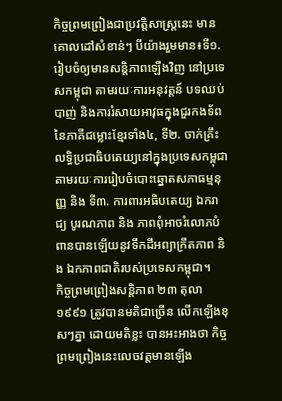កិច្ចព្រមព្រៀងជាប្រវត្តិសាស្ត្រនេះ មានគោលដៅសំខាន់ៗ បីយ៉ាងរួមមាន៖ទី១. រៀបចំឲ្យមានសន្តិភាពឡើងវិញ នៅប្រទេសកម្ពុជា តាមរយៈការអនុវត្តន៍ បទឈប់បាញ់ និងការរំសាយអាវុធក្នុងជួរកងទ័ព នៃភាគីជម្លោះខ្មែរទាំង៤, ទី២. ចាក់គ្រឹះលទ្ធិប្រជាធិបតេយ្យនៅក្នុងប្រទេសកម្ពុជា តាមរយៈការរៀបចំបោះឆ្នោតសភាធម្មនុញ្ញ និង ទី៣. ការពារអធិបតេយ្យ ឯករាជ្យ បូរណភាព និង ភាពពុំអាចរំលោភបំពានបានឡើយនូវទឹកដីអព្យាក្រឹតភាព និង ឯកភាពជាតិរបស់ប្រទេសកម្ពុជា។
កិច្ចព្រមព្រៀងសន្តិភាព ២៣ តុលា ១៩៩១ ត្រូវបានមតិជាច្រើន លើកឡើងខុសៗគ្នា ដោយមតិខ្លះ បានអះអាងថា កិច្ចព្រមព្រៀងនេះលេចវត្តមានឡើង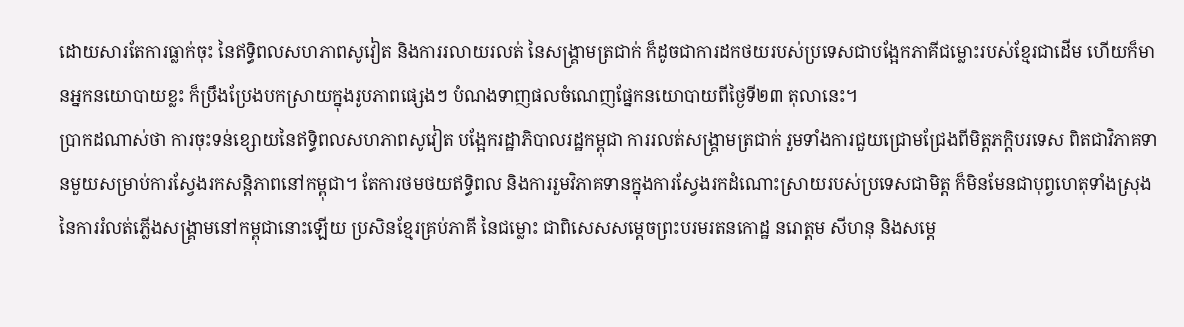ដោយសារតែការធ្លាក់ចុះ នៃឥទ្ធិពលសហភាពសូវៀត និងការរលាយរលត់ នៃសង្រ្គាមត្រជាក់ ក៏ដូចជាការដកថយរបស់ប្រទេសជាបង្អែកភាគីជម្លោះរបស់ខ្មែរជាដើម ហើយក៏មានអ្នកនយោបាយខ្លះ ក៏ប្រឹងប្រែងបកស្រាយក្នុងរូបភាពផ្សេងៗ បំណងទាញផលចំណេញផ្នែកនយោបាយពីថ្ងៃទី២៣ តុលានេះ។
ប្រាកដណាស់ថា ការចុះទន់ខ្សោយនៃឥទ្ធិពលសហភាពសូវៀត បង្អែករដ្ឋាភិបាលរដ្ឋកម្ពុជា ការរលត់សង្រ្គាមត្រជាក់ រួមទាំងការជួយជ្រោមជ្រែងពីមិត្តភក្តិបរទេស ពិតជាវិភាគទានមួយសម្រាប់ការស្វែងរកសន្តិភាពនៅកម្ពុជា។ តែការថមថយឥទ្ធិពល និងការរួមវិភាគទានក្នុងការស្វែងរកដំណោះស្រាយរបស់ប្រទេសជាមិត្ត ក៏មិនមែនជាបុព្វហេតុទាំងស្រុង នៃការរំលត់ភ្លើងសង្រ្គាមនៅកម្ពុជានោះឡើយ ប្រសិនខ្មែរគ្រប់ភាគី នៃជម្លោះ ជាពិសេសសម្តេចព្រះបរមរតនកោដ្ឋ នរោត្តម សីហនុ និងសម្តេ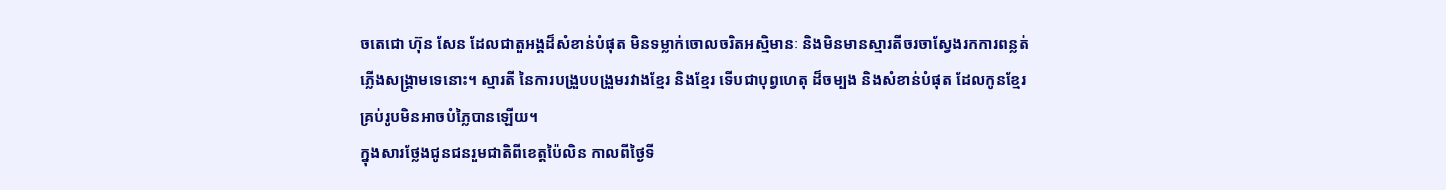ចតេជោ ហ៊ុន សែន ដែលជាតួអង្គដ៏សំខាន់បំផុត មិនទម្លាក់ចោលចរិតអស្មិមានៈ និងមិនមានស្មារតីចរចាស្វែងរកការពន្លត់ភ្លើងសង្រ្គាមទេនោះ។ ស្មារតី នៃការបង្រួបបង្រួមរវាងខ្មែរ និងខ្មែរ ទើបជាបុព្វហេតុ ដ៏ចម្បង និងសំខាន់បំផុត ដែលកូនខ្មែរគ្រប់រូបមិនអាចបំភ្លៃបានឡើយ។
ក្នុងសារថ្លែងជូនជនរួមជាតិពីខេត្តប៉ៃលិន កាលពីថ្ងៃទី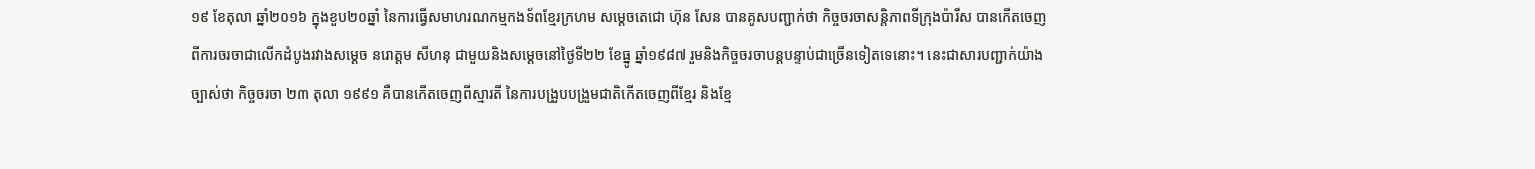១៩ ខែតុលា ឆ្នាំ២០១៦ ក្នុងខួប២០ឆ្នាំ នៃការធ្វើសមាហរណកម្មកងទ័ពខ្មែរក្រហម សម្តេចតេជោ ហ៊ុន សែន បានគូសបញ្ជាក់ថា កិច្ចចរចាសន្តិភាពទីក្រុងប៉ារីស បានកើតចេញពីការចរចាជាលើកដំបូងរវាងសម្តេច នរោត្តម សីហនុ ជាមួយនិងសម្តេចនៅថ្ងៃទី២២ ខែធ្នូ ឆ្នាំ១៩៨៧ រួមនិងកិច្ចចរចាបន្តបន្ទាប់ជាច្រើនទៀតទេនោះ។ នេះជាសារបញ្ជាក់យ៉ាងច្បាស់ថា កិច្ចចរចា ២៣ តុលា ១៩៩១ គឺបានកើតចេញពីស្មារតី នៃការបង្រួបបង្រួមជាតិកើតចេញពីខ្មែរ និងខ្មែ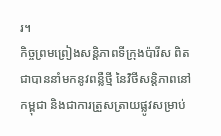រ។
កិច្ចព្រមព្រៀងសន្តិភាពទីក្រុងប៉ារីស ពិតជាបាននាំមកនូវពន្លឺថ្មី នៃវិថីសន្តិភាពនៅកម្ពុជា និងជាការត្រួសត្រាយផ្លូវសម្រាប់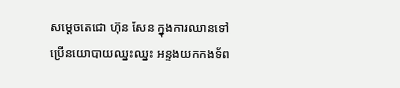សម្តេចតេជោ ហ៊ុន សែន ក្នុងការឈានទៅប្រើនយោបាយឈ្នះឈ្នះ អន្ទងយកកងទ័ព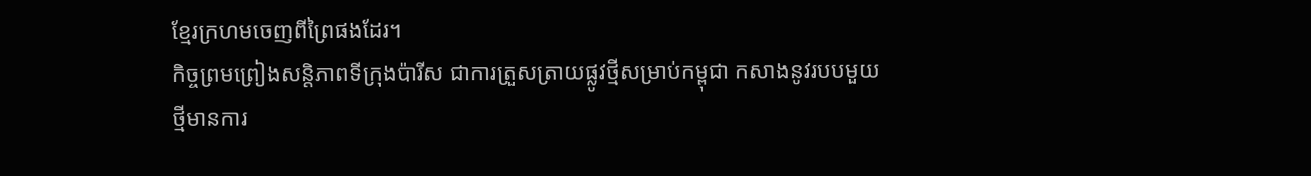ខ្មែរក្រហមចេញពីព្រៃផងដែរ។
កិច្ចព្រមព្រៀងសន្តិភាពទីក្រុងប៉ារីស ជាការត្រួសត្រាយផ្លូវថ្មីសម្រាប់កម្ពុជា កសាងនូវរបបមួយថ្មីមានការ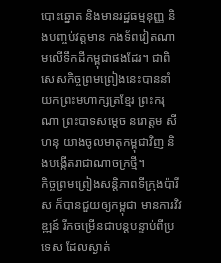បោះឆ្នោត និងមានរដ្ឋធម្មនុញ្ញ និងបញ្ចប់វត្តមាន កងទ័ពវៀតណាមលើទឹកដីកម្ពុជាផងដែរ។ ជាពិសេសកិច្ចព្រមព្រៀងនេះបាននាំយកព្រះមហាក្សត្រខ្មែរ ព្រះករុណា ព្រះបាទសម្តេច នរោត្តម សីហនុ យាងចូលមាតុកម្ពុជាវិញ និងបង្កើតរាជាណាចក្រថ្មី។
កិច្ចព្រមព្រៀងសន្តិភាពទីក្រុងប៉ារីស ក៏បានជួយឲ្យកម្ពុជា មានការវិវឌ្ឍន៍ រីកចម្រើនជាបន្តបន្ទាប់ពីប្រទេស ដែលស្ងាត់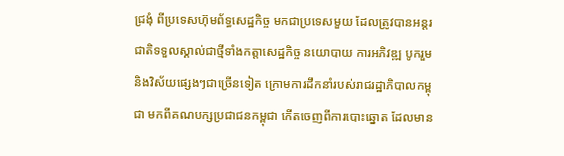ជ្រងុំ ពីប្រទេសហ៊ុមព័ទ្ធសេដ្ឋកិច្ច មកជាប្រទេសមួយ ដែលត្រូវបានអន្តរជាតិទទួលស្គាល់ជាថ្មីទាំងកត្តាសេដ្ឋកិច្ច នយោបាយ ការអភិវឌ្ឍ បូករួមនិងវិស័យផ្សេងៗជាច្រើនទៀត ក្រោមការដឹកនាំរបស់រាជរដ្ឋាភិបាលកម្ពុជា មកពីគណបក្សប្រជាជនកម្ពុជា កើតចេញពីការបោះឆ្នោត ដែលមាន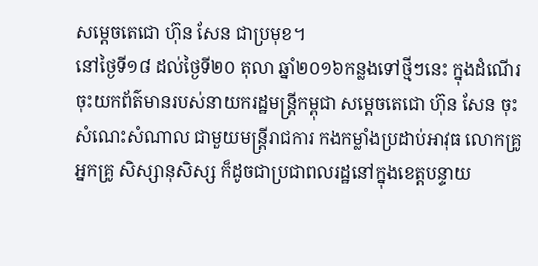សម្តេចតេជោ ហ៊ុន សែន ជាប្រមុខ។
នៅថ្ងៃទី១៨ ដល់ថ្ងៃទី២០ តុលា ឆ្នាំ២០១៦កន្លងទៅថ្មីៗនេះ ក្នុងដំណើរចុះយកព័ត៌មានរបស់នាយករដ្ឋមន្រ្តីកម្ពុជា សម្តេចតេជោ ហ៊ុន សែន ចុះសំណេះសំណាល ជាមួយមន្រ្តីរាជការ កងកម្លាំងប្រដាប់អាវុធ លោកគ្រូ អ្នកគ្រូ សិស្សានុសិស្ស ក៏ដូចជាប្រជាពលរដ្ឋនៅក្នុងខេត្តបន្ទាយ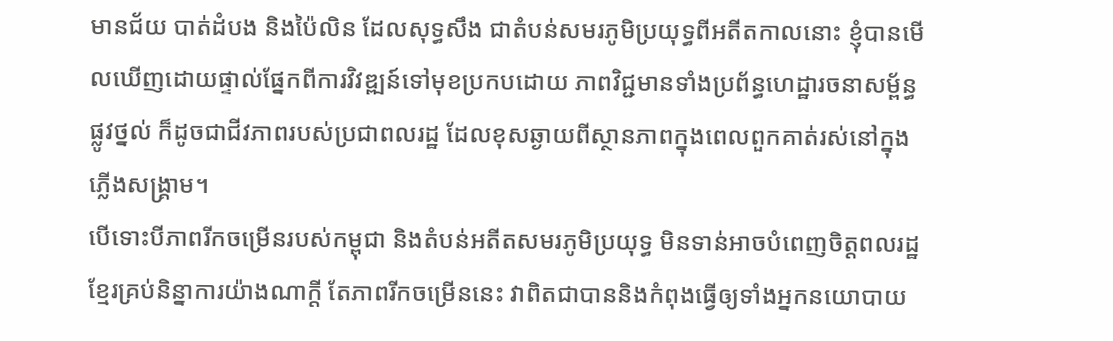មានជ័យ បាត់ដំបង និងប៉ៃលិន ដែលសុទ្ធសឹង ជាតំបន់សមរភូមិប្រយុទ្ធពីអតីតកាលនោះ ខ្ញុំបានមើលឃើញដោយផ្ទាល់ផ្នែកពីការវិវឌ្ឍន៍ទៅមុខប្រកបដោយ ភាពវិជ្ជមានទាំងប្រព័ន្ធហេដ្ឋារចនាសម្ព័ន្ធផ្លូវថ្នល់ ក៏ដូចជាជីវភាពរបស់ប្រជាពលរដ្ឋ ដែលខុសឆ្ងាយពីស្ថានភាពក្នុងពេលពួកគាត់រស់នៅក្នុងភ្លើងសង្រ្គាម។
បើទោះបីភាពរីកចម្រើនរបស់កម្ពុជា និងតំបន់អតីតសមរភូមិប្រយុទ្ធ មិនទាន់អាចបំពេញចិត្តពលរដ្ឋខ្មែរគ្រប់និន្នាការយ៉ាងណាក្តី តែភាពរីកចម្រើននេះ វាពិតជាបាននិងកំពុងធ្វើឲ្យទាំងអ្នកនយោបាយ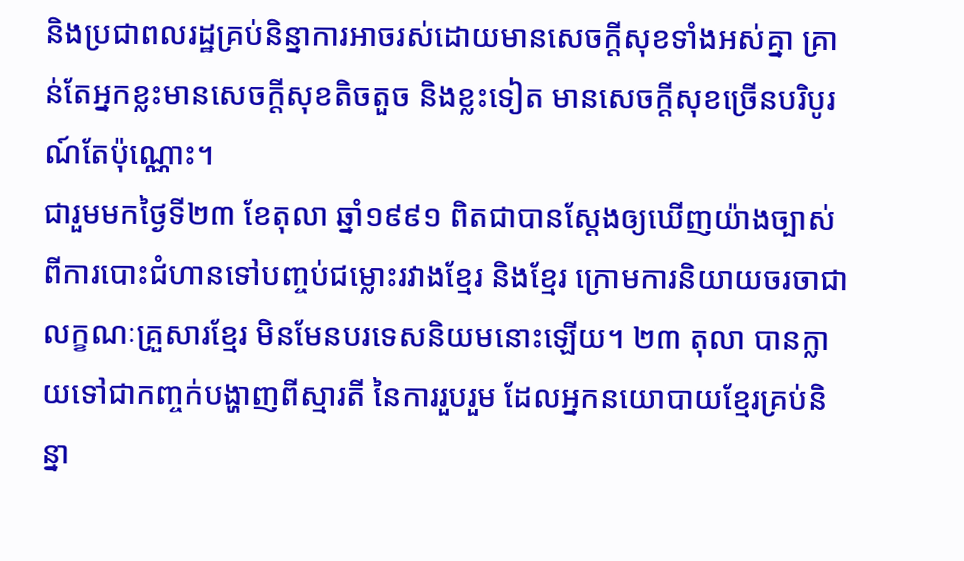និងប្រជាពលរដ្ឋគ្រប់និន្នាការអាចរស់ដោយមានសេចក្តីសុខទាំងអស់គ្នា គ្រាន់តែអ្នកខ្លះមានសេចក្តីសុខតិចតួច និងខ្លះទៀត មានសេចក្តីសុខច្រើនបរិបូរណ៍តែប៉ុណ្ណោះ។
ជារួមមកថ្ងៃទី២៣ ខែតុលា ឆ្នាំ១៩៩១ ពិតជាបានស្តែងឲ្យឃើញយ៉ាងច្បាស់ពីការបោះជំហានទៅបញ្ចប់ជម្លោះរវាងខ្មែរ និងខ្មែរ ក្រោមការនិយាយចរចាជា លក្ខណៈគ្រួសារខ្មែរ មិនមែនបរទេសនិយមនោះឡើយ។ ២៣ តុលា បានក្លាយទៅជាកញ្ចក់បង្ហាញពីស្មារតី នៃការរួបរួម ដែលអ្នកនយោបាយខ្មែរគ្រប់និន្នា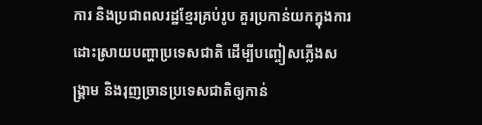ការ និងប្រជាពលរដ្ឋខ្មែរគ្រប់រូប គួរប្រកាន់យកក្នុងការដោះស្រាយបញ្ហាប្រទេសជាតិ ដើម្បីបញ្ចៀសភ្លើងសង្រ្គាម និងរុញច្រានប្រទេសជាតិឲ្យកាន់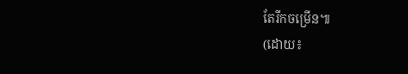តែរីកចម្រើន៕
(ដោយ៖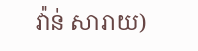វ៉ាន់ សារាយ)